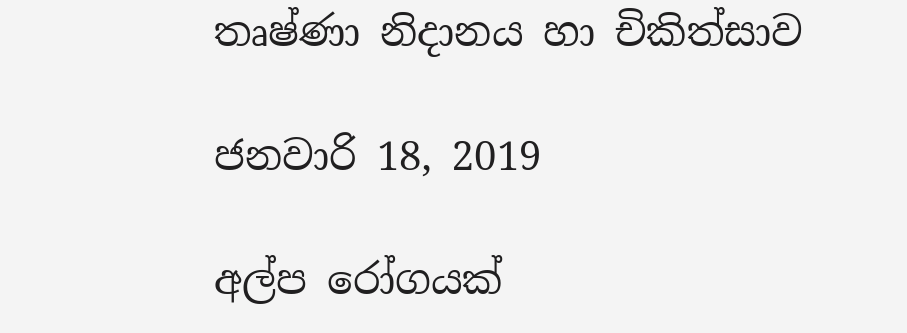තෘෂ්ණා නිදානය හා චිකිත්සාව

ජනවාරි 18, 2019

අල්ප රෝගයක්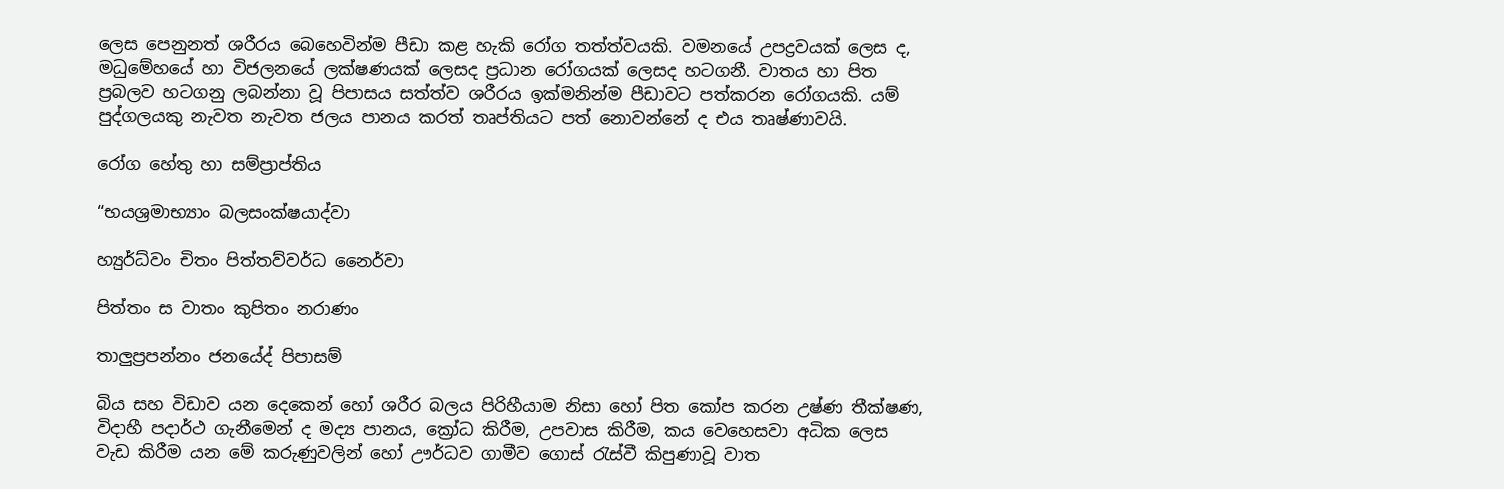ලෙස පෙනුනත් ශරීරය බෙහෙවින්ම පීඩා කළ හැකි රෝග තත්ත්වයකි. වමනයේ උපද්‍රවයක් ලෙස ද, මධුමේහයේ හා විජලනයේ ලක්ෂණයක් ලෙසද ප්‍රධාන රෝගයක් ලෙසද හටගනී. වාතය හා පිත ප්‍රබලව හටගනු ලබන්නා වූ පිපාසය සත්ත්ව ශරීරය ඉක්මනින්ම පීඩාවට පත්කරන රෝගයකි. යම් පුද්ගලයකු නැවත නැවත ජලය පානය කරත් තෘප්තියට පත් නොවන්නේ ද එය තෘෂ්ණාවයි.

රෝග හේතු හා සම්ප්‍රාප්තිය

“භයශ්‍රමාභ්‍යාං බලසංක්ෂයාද්වා

හ්‍යුර්ධ්වං චිතං පිත්තව්වර්ධ නෛර්වා

පිත්තං ස වාතං කුපිතං නරාණං

තාලුප්‍රපන්නං ජනයේද් පිපාසම්

බිය සහ විඩාව යන දෙකෙන් හෝ ශරීර බලය පිරිහීයාම නිසා හෝ පිත කෝප කරන උෂ්ණ තීක්ෂණ, විදාහී පදාර්ථ ගැනීමෙන් ද මද්‍ය පානය, ක්‍රෝධ කිරීම, උපවාස කිරීම, කය වෙහෙසවා අධික ලෙස වැඩ කිරීම යන මේ කරුණුවලින් හෝ ඌර්ධව ගාමීව ගොස් රැස්වී කිපුණාවූ වාත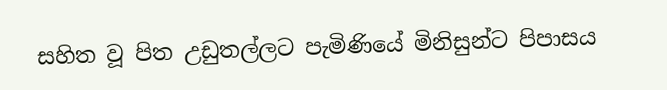සහිත වූ පිත උඩුතල්ලට පැමිණියේ මිනිසුන්ට පිපාසය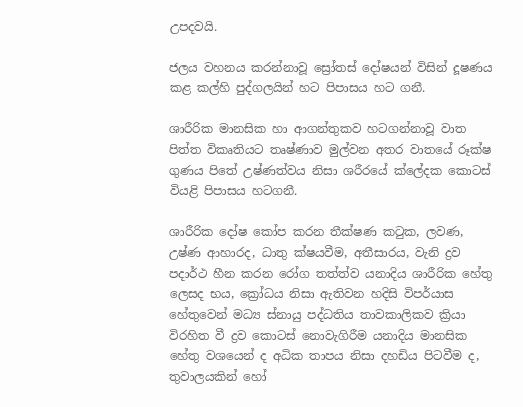උපදවයි.

ජලය වහනය කරන්නාවූ ‍ස්‍රෝතස් දෝෂයන් විසින් දූෂණය කළ කල්හි පුද්ගලයින් හට පිපාසය හට ගනී.

ශාරීරික මානසික හා ආගන්තුකව හටගන්නාවූ වාත පිත්ත විකෘතියට තෘෂ්ණාව මුල්වන අතර වාතයේ රූක්ෂ ගුණය පිතේ උෂ්ණත්වය නිසා ශරීරයේ ක්ලේදක කොටස් වියළි පිපාසය හටගනී.

ශාරීරික දෝෂ කෝප කරන තීක්ෂණ කටුක, ලවණ, උෂ්ණ ආහාරද, ධාතු ක්ෂයවීම, අතීසාරය, වැනි ද්‍රව පදාර්ථ හීන කරන රෝග තත්ත්ව යනාදිය ශාරීරික හේතු ලෙසද භය, ක්‍රෝධය නිසා ඇතිවන හදිසි විපර්යාස හේතුවෙන් මධ්‍ය ස්නායු පද්ධතිය තාවකාලිකව ක්‍රියා විරහිත වී ද්‍රව කොටස් නොවැගිරීම යනාදිය මානසික හේතු වශයෙන් ද අධික තාපය නිසා දහඩිය පිටවීම ද, තුවාලයකින් හෝ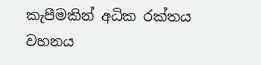කැපීමකින් අධික රක්තය වහනය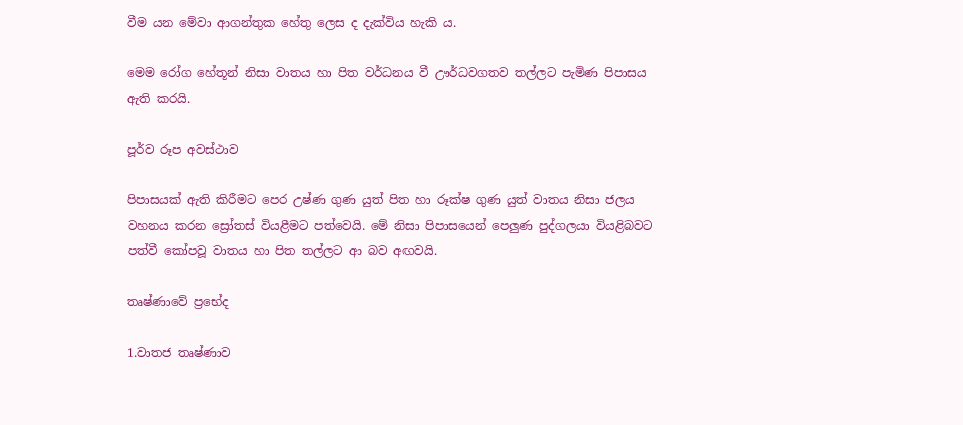වීම යන මේවා ආගන්තුක හේතු ලෙස ද දැක්විය හැකි ය.

මෙම රෝග හේතූන් නිසා වාතය හා පිත වර්ධනය වී ඌර්ධවගතව තල්ලට පැමිණ පිපාසය ඇති කරයි.

පූර්ව රූප අවස්ථාව

පිපාසයක් ඇති කිරීමට පෙර උෂ්ණ ගුණ යුත් පිත හා රූක්ෂ ගුණ යුත් වාතය නිසා ජලය වහනය කරන ‍ස්‍රෝතස් වියළීමට පත්වෙයි. මේ නිසා පිපාසයෙන් පෙලුණ පුද්ගලයා වියළිබවට පත්වී කෝපවූ වාතය හා පිත තල්ලට ආ බව අඟවයි.

තෘෂ්ණාවේ ප්‍රභේද

1.වාතජ තෘෂ්ණාව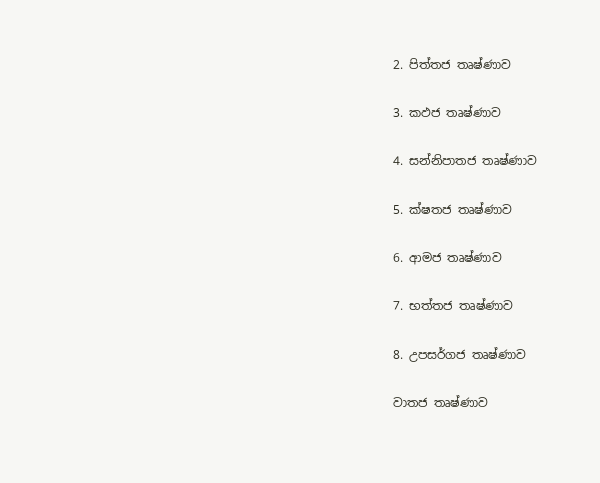2. පිත්තජ තෘෂ්ණාව

3. කඵජ තෘෂ්ණාව

4. සන්නිපාතජ තෘෂ්ණාව

5. ක්ෂතජ තෘෂ්ණාව

6. ආමජ තෘෂ්ණාව

7. භත්තජ තෘෂ්ණාව

8. උපසර්ගජ තෘෂ්ණාව

වාතජ තෘෂ්ණාව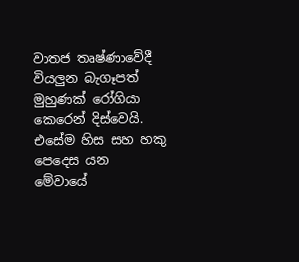වාතජ තෘෂ්ණාවේදී වියලුන බැගෑපත් මුහුණක් රෝගියා කෙරෙන් දිස්වෙයි. එසේම හිස සහ හකු පෙදෙස යන මේවායේ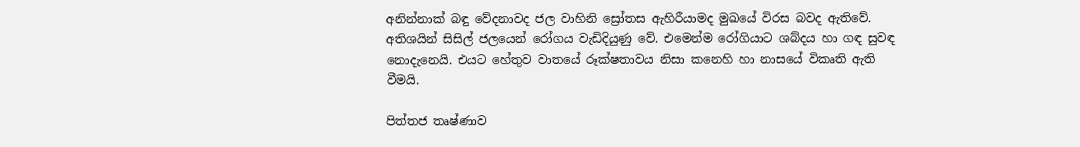අනින්නාක් බඳු වේදනාවද ජල වාහිනි ‍ස්‍රෝතස ඇහිරීයාමද මුඛයේ විරස බවද ඇතිවේ. අතිශයින් සිසිල් ජලයෙන් රෝගය වැඩිදියුණු වේ. එමෙන්ම රෝගියාට ශබ්දය හා ගඳ සුවඳ නොදැනෙයි. එයට හේතුව වාතයේ රූක්ෂතාවය නිසා කනෙහි හා නාසයේ විකෘති ඇති වීමයි.

පිත්තජ තෘෂ්ණාව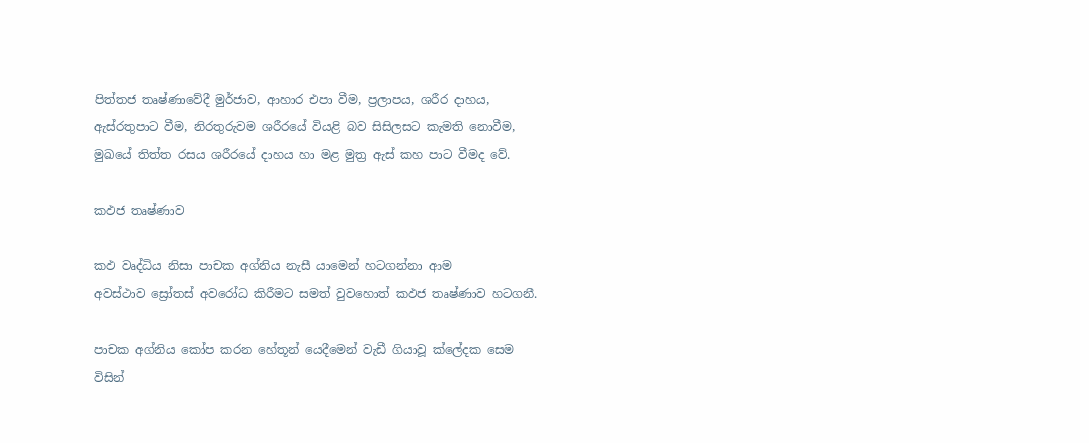පිත්තජ තෘෂ්ණාවේදී මුර්ජාව, ආහාර එපා වීම, ප්‍රලාපය, ශරීර දාහය, ඇස්රතුපාට වීම, නිරතුරුවම ශරීරයේ වියළි බව සිසිලසට කැමති නොවීම, මුඛයේ තිත්ත රසය ශරීරයේ දාහය හා මළ මුත්‍ර ඇස් කහ පාට වීමද වේ.

කඵජ තෘෂ්ණාව

කඵ වෘද්ධිය නිසා පාචක අග්නිය නැසී යාමෙන් හටගන්නා ආම අවස්ථාව ‍ස්‍රෝතස් අවරෝධ කිරීමට සමත් වුවහොත් කඵජ තෘෂ්ණාව හටගනී.

පාචක අග්නිය කෝප කරන හේතූන් යෙදීමෙන් වැඩී ගියාවූ ක්ලේදක සෙම විසින්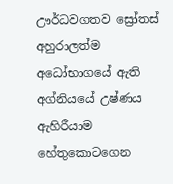ඌර්ධවගතව ‍ස්‍රෝතස් අහුරාලත්ම අධෝභාගයේ ඇති අග්නියයේ උෂ්ණය ඇහිරීයාම හේතුකොටගෙන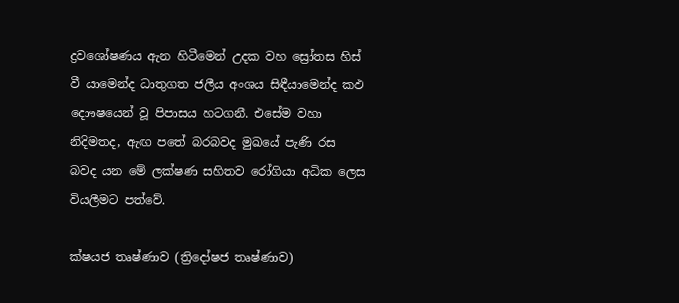ද්‍රවශෝෂණය ඇන හිටීමෙන් උදක වහ ‍ස්‍රෝතස හිස් වී යාමෙන්ද ධාතුගත ජලීය අංශය සිඳීයාමෙන්ද කඵ දොෟෂයෙන් වූ පිපාසය හටගනී. එසේම වහා නිදිමතද, ඇඟ පතේ බරබවද මුඛයේ පැණි රස බවද යන මේ ලක්ෂණ සහිතව රෝගියා අධික ලෙස වියලීමට පත්වේ.

ක්ෂයජ තෘෂ්ණාව (ත්‍රිදෝෂජ තෘෂ්ණාව)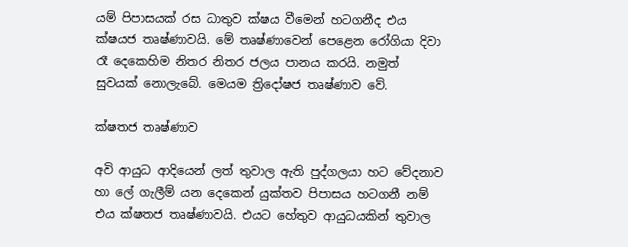යම් පිපාසයක් රස ධාතුව ක්ෂය වීමෙන් හටගනීද එය ක්ෂයජ තෘෂ්ණාවයි. මේ තෘෂ්ණාවෙන් පෙළෙන රෝගියා දිවා රෑ දෙකෙහිම නිතර නිතර ජලය පානය කරයි. නමුත් සුවයක් නොලැබේ. මෙයම ත්‍රිදෝෂජ තෘෂ්ණාව වේ.

ක්ෂතජ තෘෂ්ණාව

අවි ආයුධ ආදියෙන් ලත් තුවාල ඇති පුද්ගලයා හට වේදනාව හා ලේ ගැලීම් යන දෙකෙන් යුක්තව පිපාසය හටගනී නම් එය ක්ෂතජ තෘෂ්ණාවයි. එයට හේතුව ආයුධයකින් තුවාල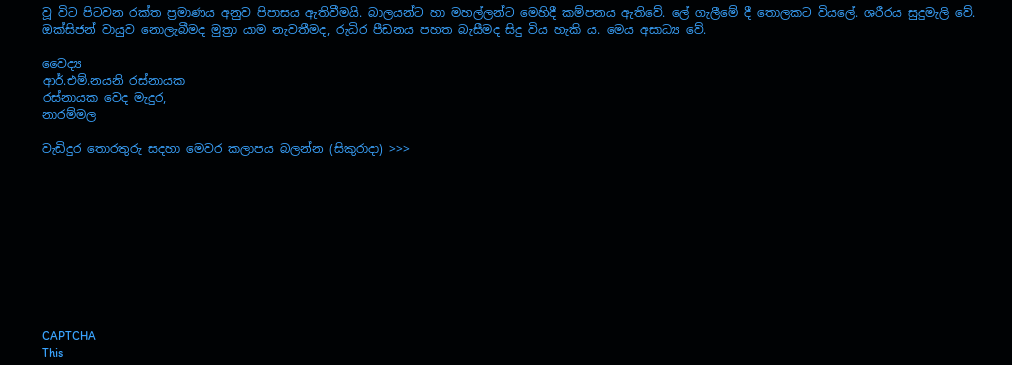වූ විට පිටවන රක්ත ප්‍රමාණය අනුව පිපාසය ඇතිවීමයි. බාලයන්ට හා මහල්ලන්ට මෙහිදී කම්පනය ඇතිවේ. ලේ ගැලීමේ දී තොලකට වියලේ. ශරීරය සුදුමැලි වේ. ඔක්සිජන් වායුව නොලැබීමද මුත්‍රා යාම නැවතීමද, රුධිර පීඩනය පහත බැසීමද සිදු විය හැකි ය. මෙය අසාධ්‍ය වේ.

වෛද්‍ය
ආර්.එම්.නයනි රස්නායක
රස්නායක වෙද මැදුර,
නාරම්මල

වැඩිදුර තොරතුරු සදහා මෙවර කලාපය බලන්න (සිකුරාදා) >>>










CAPTCHA
This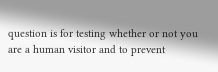question is for testing whether or not you are a human visitor and to prevent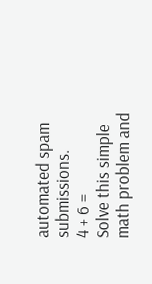automated spam submissions.
4 + 6 =
Solve this simple math problem and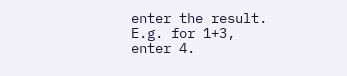enter the result. E.g. for 1+3, enter 4.